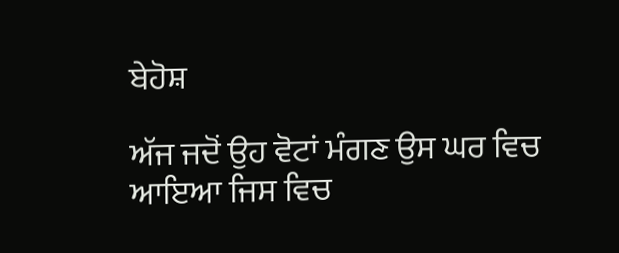ਬੇਹੋਸ਼

ਅੱਜ ਜਦੋਂ ਉਹ ਵੋਟਾਂ ਮੰਗਣ ਉਸ ਘਰ ਵਿਚ ਆਇਆ ਜਿਸ ਵਿਚ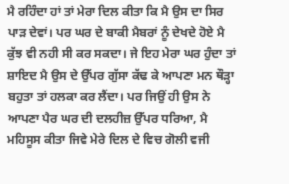ਮੈ ਰਹਿੰਦਾ ਹਾਂ ਤਾਂ ਮੇਰਾ ਦਿਲ ਕੀਤਾ ਕਿ ਮੈ ਉਸ ਦਾ ਸਿਰ ਪਾੜ ਦੇਵਾਂ। ਪਰ ਘਰ ਦੇ ਬਾਕੀ ਮੈਬਰਾਂ ਨੂੰ ਦੇਖਦੇ ਹੋਏ ਮੈ ਕੁੱਝ ਵੀ ਨਹੀ ਸੀ ਕਰ ਸਕਦਾ। ਜੇ ਇਹ ਮੇਰਾ ਘਰ ਹੁੰਦਾ ਤਾਂ ਸ਼ਾਇਦ ਮੈ ਉਸ ਦੇ ਉੱਪਰ ਗੁੱਸਾ ਕੱਢ ਕੇ ਆਪਣਾ ਮਨ ਥੌੜ੍ਹਾ ਬਹੁਤਾ ਤਾਂ ਹਲਕਾ ਕਰ ਲੈਂਦਾ। ਪਰ ਜਿਉਂ ਹੀ ਉਸ ਨੇ ਆਪਣਾ ਪੈਰ ਘਰ ਦੀ ਦਲਹੀਜ਼ ਉੱਪਰ ਧਰਿਆ, ਮੈ ਮਹਿਸੂਸ ਕੀਤਾ ਜਿਵੇ ਮੇਰੇ ਦਿਲ ਦੇ ਵਿਚ ਗੋਲੀ ਵਜੀ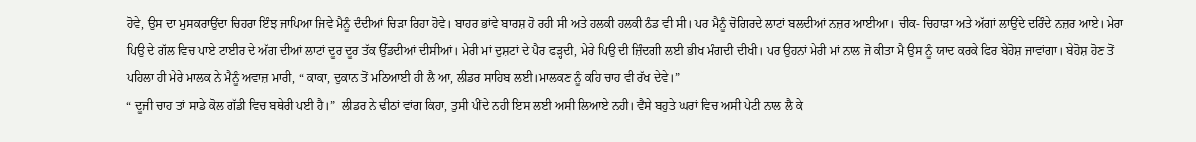ਹੋਵੇ, ਉਸ ਦਾ ਮੁਸਕਰਾਉਂਦਾ ਚਿਹਰਾ ਇੰਝ ਜਾਪਿਆ ਜਿਵੇ ਮੈਨੂੰ ਦੰਦੀਆਂ ਚਿੜਾ ਰਿਹਾ ਹੋਵੇ। ਬਾਹਰ ਭਾਂਵੇ ਬਾਰਸ਼ ਹੋ ਰਹੀ ਸੀ ਅਤੇ ਹਲਕੀ ਹਲਕੀ ਠੰਡ ਵੀ ਸੀ। ਪਰ ਮੈਨੂੰ ਚੋਗਿਰਦੇ ਲਾਟਾਂ ਬਲਦੀਆਂ ਨਜ਼ਰ ਆਈਆ। ਚੀਕ- ਚਿਹਾੜਾ ਅਤੇ ਅੱਗਾਂ ਲਾਉਂਦੇ ਦਰਿੰਦੇ ਨਜ਼ਰ ਆਏ। ਮੇਰਾ ਪਿਉ ਦੇ ਗੱਲ ਵਿਚ ਪਾਏ ਟਾਈਰ ਦੇ ਅੱਗ ਦੀਆਂ ਲਾਟਾਂ ਦੂਰ ਦੂਰ ਤੱਕ ਉੱਡਦੀਆਂ ਦੀਸੀਆਂ। ਮੇਰੀ ਮਾਂ ਦੁਸ਼ਟਾਂ ਦੇ ਪੈਰ ਫੜ੍ਹਦੀ, ਮੇਰੇ ਪਿਉ ਦੀ ਜ਼ਿੰਦਗੀ ਲਈ ਭੀਖ ਮੰਗਦੀ ਦੀਖੀ। ਪਰ ਉਹਨਾਂ ਮੇਰੀ ਮਾਂ ਨਾਲ ਜੋ ਕੀਤਾ ਮੈ ਉਸ ਨੂੰ ਯਾਦ ਕਰਕੇ ਫਿਰ ਬੇਹੋਸ਼ ਜਾਵਾਂਗਾ। ਬੇਹੋਸ਼ ਹੋਣ ਤੋਂ ਪਹਿਲਾ ਹੀ ਮੇਰੇ ਮਾਲਕ ਨੇ ਮੈਨੂੰ ਅਵਾਜ਼ ਮਾਰੀ, “ ਕਾਕਾ, ਦੁਕਾਨ ਤੋਂ ਮਠਿਆਈ ਹੀ ਲੈ ਆ, ਲੀਡਰ ਸਾਹਿਬ ਲਈ।ਮਾਲਕਣ ਨੂੰ ਕਹਿ ਚਾਹ ਵੀ ਰੱਖ ਦੇਵੇ।”
“ ਦੂਜੀ ਚਾਹ ਤਾਂ ਸਾਡੇ ਕੋਲ ਗੱਡੀ ਵਿਚ ਬਥੇਰੀ ਪਈ ਹੈ।”  ਲੀਡਰ ਨੇ ਢੀਠਾਂ ਵਾਂਗ ਕਿਹਾ, ਤੁਸੀ ਪੀਂਦੇ ਨਹੀ ਇਸ ਲਈ ਅਸੀ ਲਿਆਏ ਨਹੀ। ਵੈਸੇ ਬਹੁਤੇ ਘਰਾਂ ਵਿਚ ਅਸੀ ਪੇਟੀ ਨਾਲ ਲੈ ਕੇ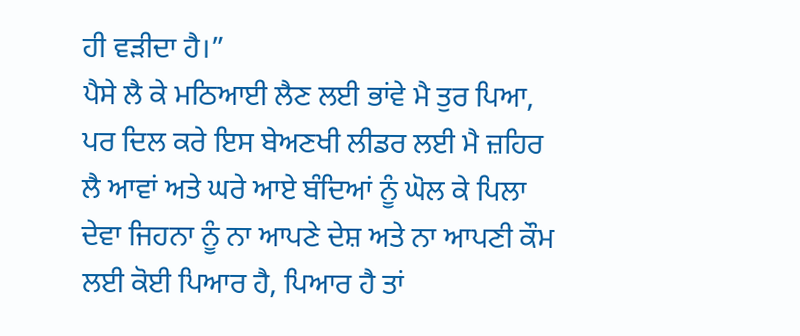ਹੀ ਵੜੀਦਾ ਹੈ।”
ਪੈਸੇ ਲੈ ਕੇ ਮਠਿਆਈ ਲੈਣ ਲਈ ਭਾਂਵੇ ਮੈ ਤੁਰ ਪਿਆ, ਪਰ ਦਿਲ ਕਰੇ ਇਸ ਬੇਅਣਖੀ ਲੀਡਰ ਲਈ ਮੈ ਜ਼ਹਿਰ ਲੈ ਆਵਾਂ ਅਤੇ ਘਰੇ ਆਏ ਬੰਦਿਆਂ ਨੂੰ ਘੋਲ ਕੇ ਪਿਲਾ ਦੇਵਾ ਜਿਹਨਾ ਨੂੰ ਨਾ ਆਪਣੇ ਦੇਸ਼ ਅਤੇ ਨਾ ਆਪਣੀ ਕੌਮ ਲਈ ਕੋਈ ਪਿਆਰ ਹੈ, ਪਿਆਰ ਹੈ ਤਾਂ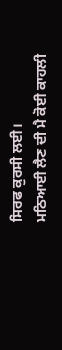ਸਿਰਫ ਕੁਰਸੀ ਲਈ।
ਮਠਿਆਈ ਲੈਣ ਦੀ ਮੈ ਕੋਈ ਕਾਹਲੀ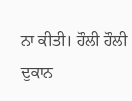ਨਾ ਕੀਤੀ। ਹੌਲੀ ਹੌਲੀ ਦੁਕਾਨ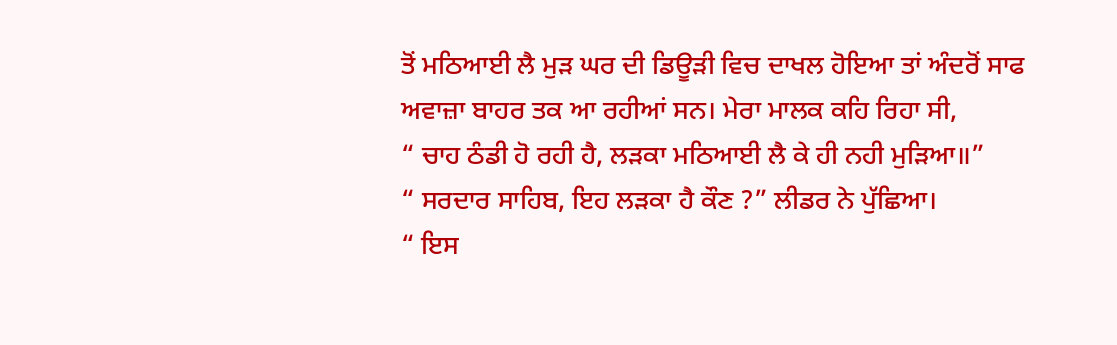ਤੋਂ ਮਠਿਆਈ ਲੈ ਮੁੜ ਘਰ ਦੀ ਡਿਊੜੀ ਵਿਚ ਦਾਖਲ ਹੋਇਆ ਤਾਂ ਅੰਦਰੋਂ ਸਾਫ ਅਵਾਜ਼ਾ ਬਾਹਰ ਤਕ ਆ ਰਹੀਆਂ ਸਨ। ਮੇਰਾ ਮਾਲਕ ਕਹਿ ਰਿਹਾ ਸੀ,
“ ਚਾਹ ਠੰਡੀ ਹੋ ਰਹੀ ਹੈ, ਲੜਕਾ ਮਠਿਆਈ ਲੈ ਕੇ ਹੀ ਨਹੀ ਮੁੜਿਆ॥”
“ ਸਰਦਾਰ ਸਾਹਿਬ, ਇਹ ਲੜਕਾ ਹੈ ਕੌਣ ?” ਲੀਡਰ ਨੇ ਪੁੱਛਿਆ।
“ ਇਸ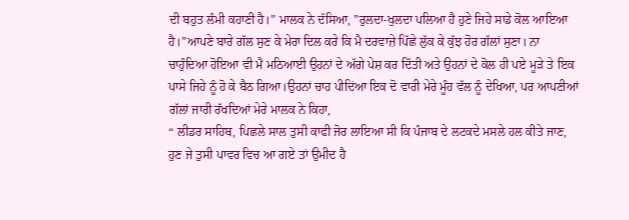ਦੀ ਬਹੁਤ ਲੰਮੀ ਕਹਾਣੀ ਹੈ।” ਮਾਲਕ ਨੇ ਦੱਸਿਆ, ”ਰੁਲਦਾ-ਖੁਲਦਾ ਪਲਿਆ ਹੈ ਹੁਣੇ ਜਿਹੇ ਸਾਡੇ ਕੋਲ ਆਇਆ ਹੈ।”ਆਪਣੇ ਬਾਰੇ ਗੱਲ ਸੁਣ ਕੇ ਮੇਰਾ ਦਿਲ ਕਰੇ ਕਿ ਮੈ ਦਰਵਾਜ਼ੇ ਪਿੱਛੇ ਲੁੱਕ ਕੇ ਕੁੱਝ ਹੋਰ ਗੱਲਾਂ ਸੁਣਾ। ਨਾ
ਚਾਹੁੰਦਿਆ ਹੋਇਆ ਵੀ ਮੈ ਮਠਿਆਈ ਉਹਨਾਂ ਦੇ ਅੱਗੇ ਪੇਸ਼ ਕਰ ਦਿੱਤੀ ਅਤੇ ਉਹਨਾਂ ਦੇ ਕੋਲ ਹੀ ਪਏ ਮੂੜੇ ਤੇ ਇਕ ਪਾਸੇ ਜਿਹੇ ਨੂੰ ਹੋ ਕੇ ਬੈਠ ਗਿਆ।ਉਹਨਾਂ ਚਾਹ ਪੀਦਿਂਆ ਇਕ ਦੋ ਵਾਰੀ ਮੇਰੇ ਮੂੰਹ ਵੱਲ ਨੂੰ ਦੇਖਿਆ, ਪਰ ਆਪਣੀਆਂ ਗੱਲਾਂ ਜਾਰੀ ਰੱਖਦਿਆਂ ਮੇਰੇ ਮਾਲਕ ਨੇ ਕਿਹਾ,
“ ਲੀਡਰ ਸਾਹਿਬ, ਪਿਛਲੇ ਸਾਲ ਤੁਸੀ ਕਾਫੀ ਜੋਰ ਲਾਇਆ ਸੀ ਕਿ ਪੰਜਾਬ ਦੇ ਲਟਕਦੇ ਮਸਲੇ ਹਲ ਕੀਤੇ ਜਾਣ, ਹੁਣ ਜੇ ਤੁਸੀ ਪਾਵਰ ਵਿਚ ਆ ਗਏ ਤਾਂ ਉਮੀਦ ਹੈ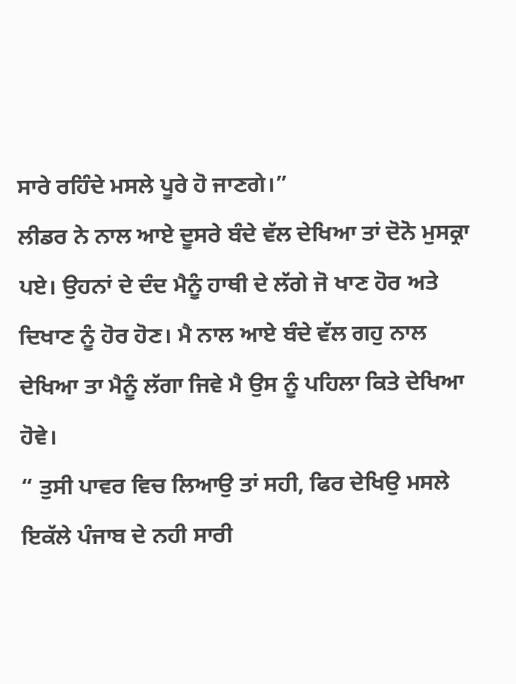ਸਾਰੇ ਰਹਿੰਦੇ ਮਸਲੇ ਪੂਰੇ ਹੋ ਜਾਣਗੇ।”
ਲੀਡਰ ਨੇ ਨਾਲ ਆਏ ਦੂਸਰੇ ਬੰਦੇ ਵੱਲ ਦੇਖਿਆ ਤਾਂ ਦੋਨੋ ਮੁਸਕ੍ਰਾ ਪਏ। ਉਹਨਾਂ ਦੇ ਦੰਦ ਮੈਨੂੰ ਹਾਥੀ ਦੇ ਲੱਗੇ ਜੋ ਖਾਣ ਹੋਰ ਅਤੇ ਦਿਖਾਣ ਨੂੰ ਹੋਰ ਹੋਣ। ਮੈ ਨਾਲ ਆਏ ਬੰਦੇ ਵੱਲ ਗਹੁ ਨਾਲ ਦੇਖਿਆ ਤਾ ਮੈਨੂੰ ਲੱਗਾ ਜਿਵੇ ਮੈ ਉਸ ਨੂੰ ਪਹਿਲਾ ਕਿਤੇ ਦੇਖਿਆ ਹੋਵੇ।
“ ਤੁਸੀ ਪਾਵਰ ਵਿਚ ਲਿਆਉ ਤਾਂ ਸਹੀ, ਫਿਰ ਦੇਖਿਉ ਮਸਲੇ ਇਕੱਲੇ ਪੰਜਾਬ ਦੇ ਨਹੀ ਸਾਰੀ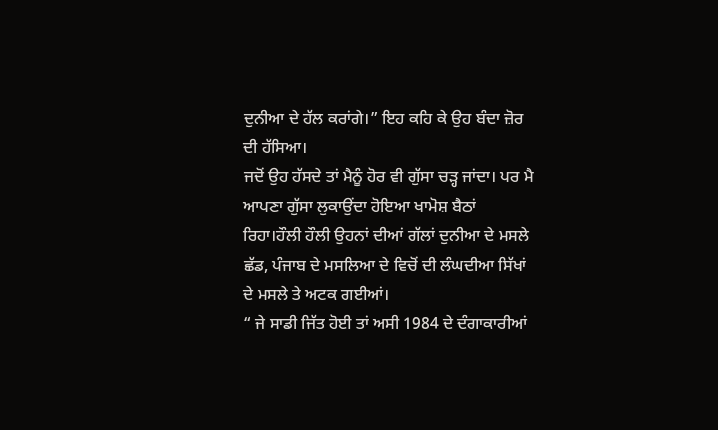ਦੁਨੀਆ ਦੇ ਹੱਲ ਕਰਾਂਗੇ।” ਇਹ ਕਹਿ ਕੇ ਉਹ ਬੰਦਾ ਜ਼ੋਰ ਦੀ ਹੱਸਿਆ।
ਜਦੋਂ ਉਹ ਹੱਸਦੇ ਤਾਂ ਮੈਨੂੰ ਹੋਰ ਵੀ ਗੁੱਸਾ ਚੜ੍ਹ ਜਾਂਦਾ। ਪਰ ਮੈ ਆਪਣਾ ਗੁੱਸਾ ਲੁਕਾਉਂਦਾ ਹੋਇਆ ਖਾਮੋਸ਼ ਬੈਠਾਂ ਰਿਹਾ।ਹੌਲੀ ਹੌਲੀ ਉਹਨਾਂ ਦੀਆਂ ਗੱਲਾਂ ਦੁਨੀਆ ਦੇ ਮਸਲੇ ਛੱਡ, ਪੰਜਾਬ ਦੇ ਮਸਲਿਆ ਦੇ ਵਿਚੋਂ ਦੀ ਲੰਘਦੀਆ ਸਿੱਖਾਂ ਦੇ ਮਸਲੇ ਤੇ ਅਟਕ ਗਈਆਂ।
“ ਜੇ ਸਾਡੀ ਜਿੱਤ ਹੋਈ ਤਾਂ ਅਸੀ 1984 ਦੇ ਦੰਗਾਕਾਰੀਆਂ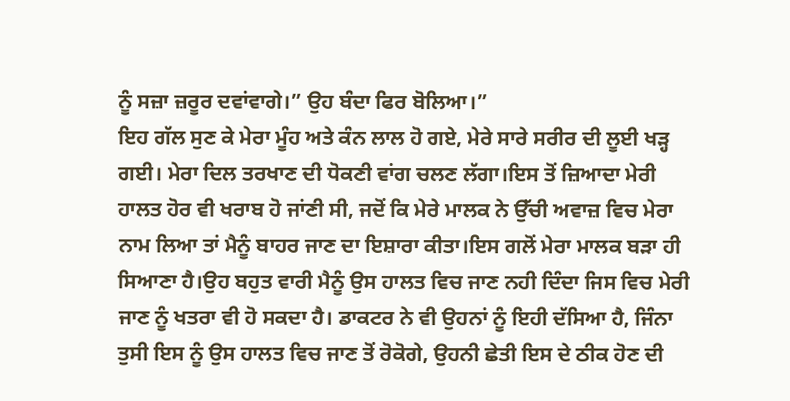ਨੂੰ ਸਜ਼ਾ ਜ਼ਰੂਰ ਦਵਾਂਵਾਗੇ।” ਉਹ ਬੰਦਾ ਫਿਰ ਬੋਲਿਆ।”
ਇਹ ਗੱਲ ਸੁਣ ਕੇ ਮੇਰਾ ਮੂੰਹ ਅਤੇ ਕੰਨ ਲਾਲ ਹੋ ਗਏ, ਮੇਰੇ ਸਾਰੇ ਸਰੀਰ ਦੀ ਲੂਈ ਖੜ੍ਹ ਗਈ। ਮੇਰਾ ਦਿਲ ਤਰਖਾਣ ਦੀ ਧੋਕਣੀ ਵਾਂਗ ਚਲਣ ਲੱਗਾ।ਇਸ ਤੋਂ ਜ਼ਿਆਦਾ ਮੇਰੀ ਹਾਲਤ ਹੋਰ ਵੀ ਖਰਾਬ ਹੋ ਜਾਂਣੀ ਸੀ, ਜਦੋਂ ਕਿ ਮੇਰੇ ਮਾਲਕ ਨੇ ਉੱਚੀ ਅਵਾਜ਼ ਵਿਚ ਮੇਰਾ ਨਾਮ ਲਿਆ ਤਾਂ ਮੈਨੂੰ ਬਾਹਰ ਜਾਣ ਦਾ ਇਸ਼ਾਰਾ ਕੀਤਾ।ਇਸ ਗਲੋਂ ਮੇਰਾ ਮਾਲਕ ਬੜਾ ਹੀ ਸਿਆਣਾ ਹੈ।ਉਹ ਬਹੁਤ ਵਾਰੀ ਮੈਨੂੰ ਉਸ ਹਾਲਤ ਵਿਚ ਜਾਣ ਨਹੀ ਦਿੰਦਾ ਜਿਸ ਵਿਚ ਮੇਰੀ ਜਾਣ ਨੂੰ ਖਤਰਾ ਵੀ ਹੋ ਸਕਦਾ ਹੈ। ਡਾਕਟਰ ਨੇ ਵੀ ਉਹਨਾਂ ਨੂੰ ਇਹੀ ਦੱਸਿਆ ਹੈ, ਜਿੰਨਾ ਤੁਸੀ ਇਸ ਨੂੰ ਉਸ ਹਾਲਤ ਵਿਚ ਜਾਣ ਤੋਂ ਰੋਕੋਗੇ, ਉਹਨੀ ਛੇਤੀ ਇਸ ਦੇ ਠੀਕ ਹੋਣ ਦੀ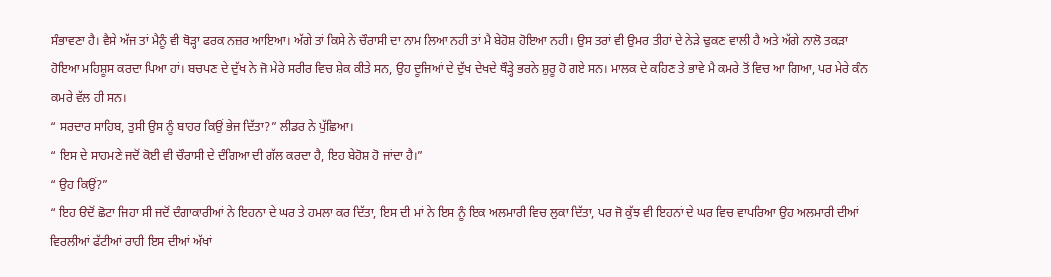ਸੰਭਾਵਣਾ ਹੈ। ਵੈਸੇ ਅੱਜ ਤਾਂ ਮੈਨੂੰ ਵੀ ਥੋੜ੍ਹਾ ਫਰਕ ਨਜ਼ਰ ਆਇਆ। ਅੱਗੇ ਤਾਂ ਕਿਸੇ ਨੇ ਚੌਰਾਸੀ ਦਾ ਨਾਮ ਲਿਆ ਨਹੀ ਤਾਂ ਮੈ ਬੇਹੋਸ਼ ਹੋਇਆ ਨਹੀ। ਉਸ ਤਰਾਂ ਵੀ ਉਮਰ ਤੀਹਾਂ ਦੇ ਨੇੜੇ ਢੁਕਣ ਵਾਲੀ ਹੈ ਅਤੇ ਅੱਗੇ ਨਾਲੋ ਤਕੜਾ ਹੋਇਆ ਮਹਿਸ਼ੂਸ ਕਰਦਾ ਪਿਆ ਹਾਂ। ਬਚਪਣ ਦੇ ਦੁੱਖ ਨੇ ਜੋ ਮੇਰੇ ਸਰੀਰ ਵਿਚ ਸ਼ੇਕ ਕੀਤੇ ਸਨ, ਉਹ ਦੂਜਿਆਂ ਦੇ ਦੁੱਖ ਦੇਖਦੇ ਥੌੜ੍ਹੇ ਭਰਨੇ ਸ਼ੁਰੂ ਹੋ ਗਏ ਸਨ। ਮਾਲਕ ਦੇ ਕਹਿਣ ਤੇ ਭਾਵੇ ਮੈ ਕਮਰੇ ਤੋਂ ਵਿਚ ਆ ਗਿਆ, ਪਰ ਮੇਰੇ ਕੰਨ ਕਮਰੇ ਵੱਲ ਹੀ ਸਨ।
“ ਸਰਦਾਰ ਸਾਹਿਬ, ਤੁਸੀ ਉਸ ਨੂੰ ਬਾਹਰ ਕਿਉਂ ਭੇਜ ਦਿੱਤਾ?” ਲੀਡਰ ਨੇ ਪੁੱਛਿਆ।
“ ਇਸ ਦੇ ਸਾਹਮਣੇ ਜਦੋਂ ਕੋਈ ਵੀ ਚੌਰਾਸੀ ਦੇ ਦੰਗਿਆ ਦੀ ਗੱਲ ਕਰਦਾ ਹੈ, ਇਹ ਬੇਹੋਸ਼ ਹੋ ਜਾਂਦਾ ਹੈ।”
“ ਉਹ ਕਿਉਂ?”
“ ਇਹ ੳਦੋਂ ਛੋਟਾ ਜਿਹਾ ਸੀ ਜਦੋਂ ਦੰਗਾਕਾਰੀਆਂ ਨੇ ਇਹਨਾ ਦੇ ਘਰ ਤੇ ਹਮਲਾ ਕਰ ਦਿੱਤਾ, ਇਸ ਦੀ ਮਾਂ ਨੇ ਇਸ ਨੂੰ ਇਕ ਅਲਮਾਰੀ ਵਿਚ ਲੁਕਾ ਦਿੱਤਾ, ਪਰ ਜੋ ਕੁੱਝ ਵੀ ਇਹਨਾਂ ਦੇ ਘਰ ਵਿਚ ਵਾਪਰਿਆ ਉਹ ਅਲਮਾਰੀ ਦੀਆਂ ਵਿਰਲੀਆਂ ਫੱਟੀਆਂ ਰਾਹੀ ਇਸ ਦੀਆਂ ਅੱਖਾਂ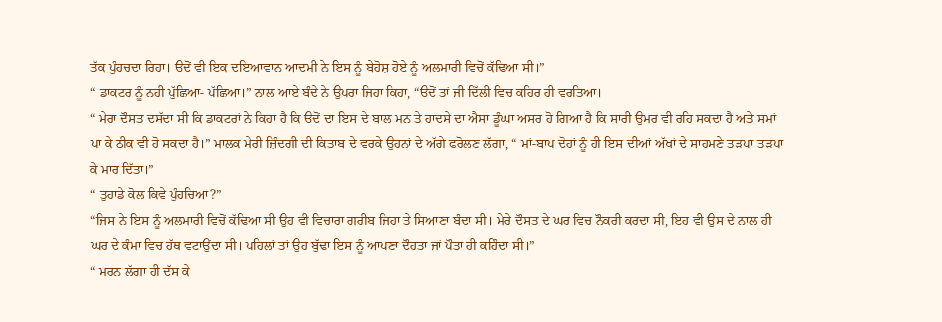ਤੱਕ ਪੁੰਹਚਦਾ ਰਿਹਾ। ੳਦੋਂ ਵੀ ਇਕ ਦਇਆਵਾਨ ਆਦਮੀ ਨੇ ਇਸ ਨੂੰ ਬੇਹੋਸ਼ ਹੋਏ ਨੂੰ ਅਲਮਾਰੀ ਵਿਚੋਂ ਕੱਢਿਆ ਸੀ।”
“ ਡਾਕਟਰ ਨੂੰ ਨਹੀ ਪੁੱਛਿਆ- ਪੱਛਿਆ।” ਨਾਲ ਆਏ ਬੰਦੇ ਨੇ ਉਪਰਾ ਜਿਹਾ ਕਿਹਾ, “ੳਦੋਂ ਤਾਂ ਜੀ ਦਿੱਲੀ ਵਿਚ ਕਹਿਰ ਹੀ ਵਰਤਿਆ।
“ ਮੇਰਾ ਦੌਸਤ ਦਸੱਦਾ ਸੀ ਕਿ ਡਾਕਟਰਾਂ ਨੇ ਕਿਹਾ ਹੈ ਕਿ ੳਦੋਂ ਦਾ ਇਸ ਦੇ ਬਾਲ ਮਨ ਤੇ ਹਾਦਸੇ ਦਾ ਐਸਾ ਡੂੰਘਾ ਅਸਰ ਹੋ ਗਿਆ ਹੈ ਕਿ ਸਾਰੀ ਉਮਰ ਵੀ ਰਹਿ ਸਕਦਾ ਹੈ ਅਤੇ ਸਮਾਂ ਪਾ ਕੇ ਠੀਕ ਵੀ ਹੋ ਸਕਦਾ ਹੈ।” ਮਾਲਕ ਮੇਰੀ ਜ਼ਿੰਦਗੀ ਦੀ ਕਿਤਾਬ ਦੇ ਵਰਕੇ ਉਹਨਾਂ ਦੇ ਅੱਗੇ ਫਰੋਲਣ ਲੱਗਾ, “ ਮਾਂ-ਬਾਪ ਦੋਹਾਂ ਨੂੰ ਹੀ ਇਸ ਦੀਆਂ ਅੱਖਾਂ ਦੇ ਸਾਹਮਣੇ ਤੜਪਾ ਤੜਪਾ ਕੇ ਮਾਰ ਦਿੱਤਾ।”
“ ਤੁਹਾਡੇ ਕੋਲ ਕਿਵੇ ਪੁੰਹਚਿਆ?”
“ਜਿਸ ਨੇ ਇਸ ਨੂੰ ਅਲਮਾਰੀ ਵਿਚੋਂ ਕੱਢਿਆ ਸੀ ਉਹ ਵੀ ਵਿਚਾਰਾ ਗਰੀਬ ਜਿਹਾ ਤੇ ਸਿਆਣਾ ਬੰਦਾ ਸੀ। ਮੇਰੇ ਦੌਸਤ ਦੇ ਘਰ ਵਿਚ ਨੌਕਰੀ ਕਰਦਾ ਸੀ, ਇਹ ਵੀ ਉਸ ਦੇ ਨਾਲ ਹੀ ਘਰ ਦੇ ਕੰਮਾ ਵਿਚ ਹੱਥ ਵਟਾਉਂਦਾ ਸੀ। ਪਹਿਲਾਂ ਤਾਂ ਉਹ ਬੁੱਢਾ ਇਸ ਨੂੰ ਆਪਣਾ ਦੌਹਤਾ ਜਾਂ ਪੌਤਾ ਹੀ ਕਹਿੰਦਾ ਸੀ।”
“ ਮਰਨ ਲੱਗਾ ਹੀ ਦੱਸ ਕੇ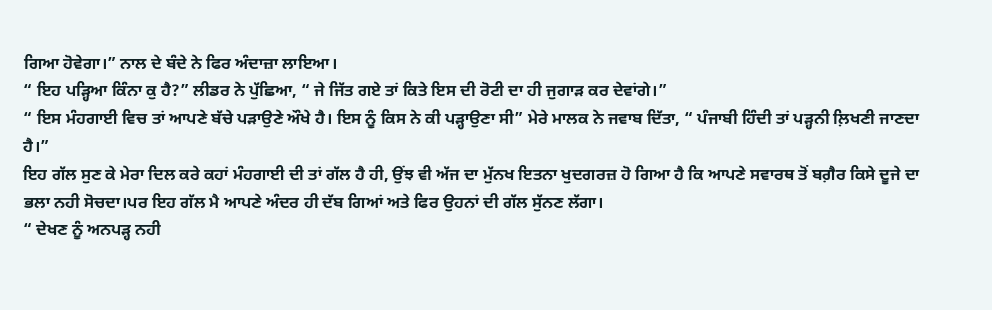ਗਿਆ ਹੋਵੇਗਾ।” ਨਾਲ ਦੇ ਬੰਦੇ ਨੇ ਫਿਰ ਅੰਦਾਜ਼ਾ ਲਾਇਆ।
“ ਇਹ ਪੜ੍ਹਿਆ ਕਿੰਨਾ ਕੁ ਹੈ?” ਲੀਡਰ ਨੇ ਪੁੱਛਿਆ, “ ਜੇ ਜਿੱਤ ਗਏ ਤਾਂ ਕਿਤੇ ਇਸ ਦੀ ਰੋਟੀ ਦਾ ਹੀ ਜੁਗਾੜ ਕਰ ਦੇਵਾਂਗੇ।”
“ ਇਸ ਮੰਹਗਾਈ ਵਿਚ ਤਾਂ ਆਪਣੇ ਬੱਚੇ ਪੜਾਉਣੇ ਔਖੇ ਹੈ। ਇਸ ਨੂੰ ਕਿਸ ਨੇ ਕੀ ਪੜ੍ਹਾਉਣਾ ਸੀ” ਮੇਰੇ ਮਾਲਕ ਨੇ ਜਵਾਬ ਦਿੱਤਾ, “ ਪੰਜਾਬੀ ਹਿੰਦੀ ਤਾਂ ਪੜ੍ਹਨੀ ਲ਼ਿਖਣੀ ਜਾਣਦਾ ਹੈ।”
ਇਹ ਗੱਲ ਸੁਣ ਕੇ ਮੇਰਾ ਦਿਲ ਕਰੇ ਕਹਾਂ ਮੰਹਗਾਈ ਦੀ ਤਾਂ ਗੱਲ ਹੈ ਹੀ, ਉਂਝ ਵੀ ਅੱਜ ਦਾ ਮੁੱਨਖ ਇਤਨਾ ਖੁਦਗਰਜ਼ ਹੋ ਗਿਆ ਹੈ ਕਿ ਆਪਣੇ ਸਵਾਰਥ ਤੋਂ ਬਗ਼ੈਰ ਕਿਸੇ ਦੂਜੇ ਦਾ ਭਲਾ ਨਹੀ ਸੋਚਦਾ।ਪਰ ਇਹ ਗੱਲ ਮੈ ਆਪਣੇ ਅੰਦਰ ਹੀ ਦੱਬ ਗਿਆਂ ਅਤੇ ਫਿਰ ਉਹਨਾਂ ਦੀ ਗੱਲ ਸੁੱਨਣ ਲੱਗਾ।
“ ਦੇਖਣ ਨੂੰ ਅਨਪੜ੍ਹ ਨਹੀ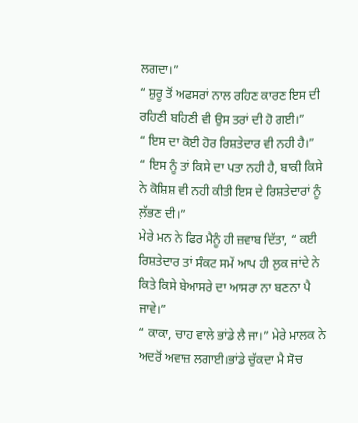ਲਗਦਾ।”
“ ਸ਼ੁਰੂ ਤੋਂ ਅਫਸਰਾਂ ਨਾਲ ਰਹਿਣ ਕਾਰਣ ਇਸ ਦੀ ਰਹਿਣੀ ਬਹਿਣੀ ਵੀ ਉਸ ਤਰਾਂ ਦੀ ਹੋ ਗਈ।”
“ ਇਸ ਦਾ ਕੋਈ ਹੋਰ ਰਿਸ਼ਤੇਦਾਰ ਵੀ ਨਹੀ ਹੈ।”
“ ਇਸ ਨੂੰ ਤਾਂ ਕਿਸੇ ਦਾ ਪਤਾ ਨਹੀ ਹੈ, ਬਾਕੀ ਕਿਸੇ ਨੇ ਕੋਸ਼ਿਸ਼ ਵੀ ਨਹੀ ਕੀਤੀ ਇਸ ਦੇ ਰਿਸ਼ਤੇਦਾਰਾਂ ਨੂੰ ਲ਼ੱਭਣ ਦੀ।”
ਮੇਰੇ ਮਨ ਨੇ ਫਿਰ ਮੈਨੂੰ ਹੀ ਜ਼ਵਾਬ ਦਿੱਤਾ, “ ਕਈ ਰਿਸ਼ਤੇਦਾਰ ਤਾਂ ਸੰਕਟ ਸਮੇਂ ਆਪ ਹੀ ਲੁਕ ਜਾਂਦੇ ਨੇ ਕਿਤੇ ਕਿਸੇ ਬੇਆਸਰੇ ਦਾ ਆਸਰਾ ਨਾ ਬਣਨਾ ਪੈ ਜਾਵੇ।”
“ ਕਾਕਾ, ਚਾਹ ਵਾਲੇ ਭਾਂਡੇ ਲੈ ਜਾ।” ਮੇਰੇ ਮਾਲਕ ਨੇ ਅਦਰੋਂ ਅਵਾਜ਼ ਲਗਾਈ।ਭਾਂਡੇ ਚੁੱਕਦਾ ਮੈ ਸੋਚ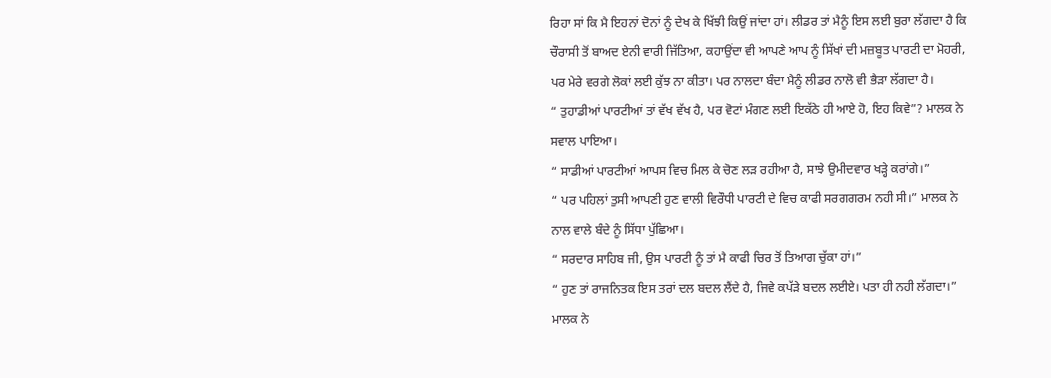ਰਿਹਾ ਸਾਂ ਕਿ ਮੈ ਇਹਨਾਂ ਦੋਨਾਂ ਨੂੰ ਦੇਖ ਕੇ ਖਿੱਝੀ ਕਿਉਂ ਜਾਂਦਾ ਹਾਂ। ਲੀਡਰ ਤਾਂ ਮੈਨੂੰ ਇਸ ਲਈ ਬੁਰਾ ਲੱਗਦਾ ਹੈ ਕਿ ਚੌਰਾਸੀ ਤੋਂ ਬਾਅਦ ਏਨੀ ਵਾਰੀ ਜਿੱਤਿਆ, ਕਹਾਉਂਦਾ ਵੀ ਆਪਣੇ ਆਪ ਨੂੰ ਸਿੱਖਾਂ ਦੀ ਮਜ਼ਬੂਤ ਪਾਰਟੀ ਦਾ ਮੋਹਰੀ, ਪਰ ਮੇਰੇ ਵਰਗੇ ਲੋਕਾਂ ਲਈ ਕੁੱਝ ਨਾ ਕੀਤਾ। ਪਰ ਨਾਲਦਾ ਬੰਦਾ ਮੈਨੂੰ ਲੀਡਰ ਨਾਲੋ ਵੀ ਭੈੜਾ ਲੱਗਦਾ ਹੈ।
“ ਤੁਹਾਡੀਆਂ ਪਾਰਟੀਆਂ ਤਾਂ ਵੱਖ ਵੱਖ ਹੈ, ਪਰ ਵੋਟਾਂ ਮੰਗਣ ਲਈ ਇਕੱਠੇ ਹੀ ਆਏ ਹੋ, ਇਹ ਕਿਵੇ”? ਮਾਲਕ ਨੇ ਸਵਾਲ ਪਾਇਆ।
“ ਸਾਡੀਆਂ ਪਾਰਟੀਆਂ ਆਪਸ ਵਿਚ ਮਿਲ ਕੇ ਚੋਣ ਲੜ ਰਹੀਆ ਹੈ, ਸਾਝੇ ਉਮੀਦਵਾਰ ਖੜ੍ਹੇ ਕਰਾਂਗੇ।”
“ ਪਰ ਪਹਿਲਾਂ ਤੁਸੀ ਆਪਣੀ ਹੁਣ ਵਾਲੀ ਵਿਰੌਧੀ ਪਾਰਟੀ ਦੇ ਵਿਚ ਕਾਫੀ ਸਰਗਗਰਮ ਨਹੀ ਸੀ।” ਮਾਲਕ ਨੇ ਨਾਲ ਵਾਲੇ ਬੰਦੇ ਨੂੰ ਸਿੱਧਾ ਪੁੱਛਿਆ।
“ ਸਰਦਾਰ ਸਾਹਿਬ ਜੀ, ਉਸ ਪਾਰਟੀ ਨੂੰ ਤਾਂ ਮੈ ਕਾਫੀ ਚਿਰ ਤੋਂ ਤਿਆਗ ਚੁੱਕਾ ਹਾਂ।”
“ ਹੁਣ ਤਾਂ ਰਾਜਨਿਤਕ ਇਸ ਤਰਾਂ ਦਲ ਬਦਲ ਲੈਂਦੇ ਹੈ, ਜਿਵੇ ਕਪੱੜੇ ਬਦਲ ਲਈਏ। ਪਤਾ ਹੀ ਨਹੀ ਲੱਗਦਾ।” ਮਾਲਕ ਨੇ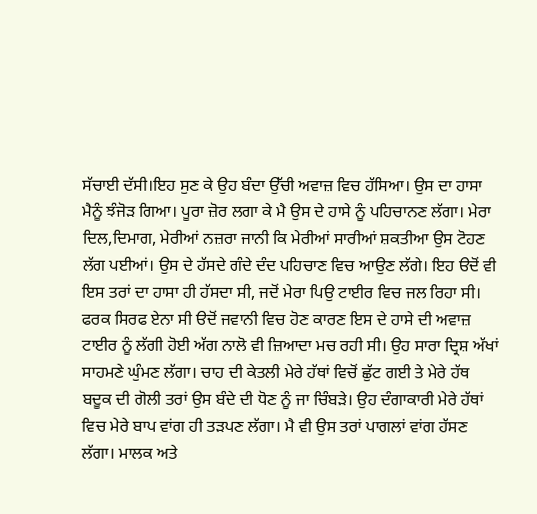ਸੱਚਾਈ ਦੱਸੀ।ਇਹ ਸੁਣ ਕੇ ਉਹ ਬੰਦਾ ਉੱਚੀ ਅਵਾਜ਼ ਵਿਚ ਹੱਸਿਆ। ਉਸ ਦਾ ਹਾਸਾ ਮੈਨੂੰ ਝੰਜੋੜ ਗਿਆ। ਪੂਰਾ ਜ਼ੋਰ ਲਗਾ ਕੇ ਮੈ ਉਸ ਦੇ ਹਾਸੇ ਨੂੰ ਪਹਿਚਾਨਣ ਲੱਗਾ। ਮੇਰਾ ਦਿਲ,ਦਿਮਾਗ, ਮੇਰੀਆਂ ਨਜ਼ਰਾ ਜਾਨੀ ਕਿ ਮੇਰੀਆਂ ਸਾਰੀਆਂ ਸ਼ਕਤੀਆ ਉਸ ਟੋਹਣ ਲੱਗ ਪਈਆਂ। ਉਸ ਦੇ ਹੱਸਦੇ ਗੰਦੇ ਦੰਦ ਪਹਿਚਾਣ ਵਿਚ ਆਉਣ ਲੱਗੇ। ਇਹ ੳਦੋਂ ਵੀ ਇਸ ਤਰਾਂ ਦਾ ਹਾਸਾ ਹੀ ਹੱਸਦਾ ਸੀ, ਜਦੋਂ ਮੇਰਾ ਪਿਉ ਟਾਈਰ ਵਿਚ ਜਲ ਰਿਹਾ ਸੀ। ਫਰਕ ਸਿਰਫ ਏਨਾ ਸੀ ੳਦੋਂ ਜਵਾਨੀ ਵਿਚ ਹੋਣ ਕਾਰਣ ਇਸ ਦੇ ਹਾਸੇ ਦੀ ਅਵਾਜ਼ ਟਾਈਰ ਨੂੰ ਲੱਗੀ ਹੋਈ ਅੱਗ ਨਾਲੋ ਵੀ ਜ਼ਿਆਦਾ ਮਚ ਰਹੀ ਸੀ। ਉਹ ਸਾਰਾ ਦ੍ਰਿਸ਼ ਅੱਖਾਂ ਸਾਹਮਣੇ ਘੁੰਮਣ ਲੱਗਾ। ਚਾਹ ਦੀ ਕੇਤਲੀ ਮੇਰੇ ਹੱਥਾਂ ਵਿਚੋਂ ਛੁੱਟ ਗਈ ਤੇ ਮੇਰੇ ਹੱਥ ਬਦੂਕ ਦੀ ਗੋਲੀ ਤਰਾਂ ਉਸ ਬੰਦੇ ਦੀ ਧੋਣ ਨੂੰ ਜਾ ਚਿੰਬੜੇ। ਉਹ ਦੰਗਾਕਾਰੀ ਮੇਰੇ ਹੱਥਾਂ ਵਿਚ ਮੇਰੇ ਬਾਪ ਵਾਂਗ ਹੀ ਤੜਪਣ ਲੱਗਾ। ਮੈ ਵੀ ਉਸ ਤਰਾਂ ਪਾਗਲਾਂ ਵਾਂਗ ਹੱਸਣ ਲੱਗਾ। ਮਾਲਕ ਅਤੇ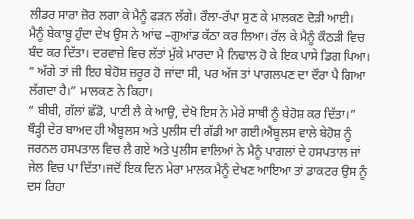ਲੀਡਰ ਸਾਰਾ ਜ਼ੋਰ ਲਗਾ ਕੇ ਮੈਨੂੰ ਫੜਨ ਲੱਗੇ। ਰੌਲਾ-ਰੱਪਾ ਸੁਣ ਕੇ ਮਾਲਕਣ ਦੋੜੀ ਆਈ। ਮੈਨੂੰ ਬੇਕਾਬੂ ਹੁੰਦਾ ਦੇਖ ਉਸ ਨੇ ਆਂਢ –ਗੁਆਂਡ ਕੱਠਾ ਕਰ ਲਿਆ। ਰੱਲ ਕੇ ਮੈਨੂੰ ਕੌਠੜੀ ਵਿਚ ਬੰਦ ਕਰ ਦਿੱਤਾ। ਦਰਵਾਜ਼ੇ ਵਿਚ ਲੱਤਾਂ ਮੁੱਕੇ ਮਾਰਦਾ ਮੈ ਨਿਢਾਲ ਹੋ ਕੇ ਇਕ ਪਾਸੇ ਡਿਗ ਪਿਆ।
“ ਅੱਗੇ ਤਾਂ ਜੀ ਇਹ ਬੇਹੋਸ਼ ਜ਼ਰੂਰ ਹੋ ਜਾਂਦਾ ਸੀ, ਪਰ ਅੱਜ ਤਾਂ ਪਾਗਲਪਣ ਦਾ ਦੌਰਾ ਪੈ ਗਿਆ ਲੱਗਦਾ ਹੈ।” ਮਾਲਕਣ ਨੇ ਕਿਹਾ।
“ ਬੀਬੀ, ਗੱਲਾਂ ਛੱਡੋ, ਪਾਣੀ ਲੈ ਕੇ ਆਉ, ਦੇਖੋ ਇਸ ਨੇ ਮੇਰੇ ਸਾਥੀ ਨੂੰ ਬੇਹੋਸ਼ ਕਰ ਦਿੱਤਾ।”
ਥੌੜ੍ਹੀ ਦੇਰ ਬਾਅਦ ਹੀ ਐਬੂਲਸ ਅਤੇ ਪੁਲੀਸ ਦੀ ਗੱਡੀ ਆ ਗਈ।ਐਂਬੂਲਸ ਵਾਲੇ ਬੇਹੋਸ਼ ਨੂੰ ਜਰਨਲ ਹਸਪਤਾਲ ਵਿਚ ਲੈ ਗਏ ਅਤੇ ਪੁਲੀਸ ਵਾਲਿਆਂ ਨੇ ਮੈਨੂੰ ਪਾਗਲਾਂ ਦੇ ਹਸਪਤਾਲ ਜਾਂ ਜੇਲ ਵਿਚ ਪਾ ਦਿੱਤਾ।ਜਦੋਂ ਇਕ ਦਿਨ ਮੇਰਾ ਮਾਲਕ ਮੈਨੂੰ ਦੇਖਣ ਆਇਆ ਤਾਂ ਡਾਕਟਰ ਉਸ ਨੂੰ ਦਸ ਰਿਹਾ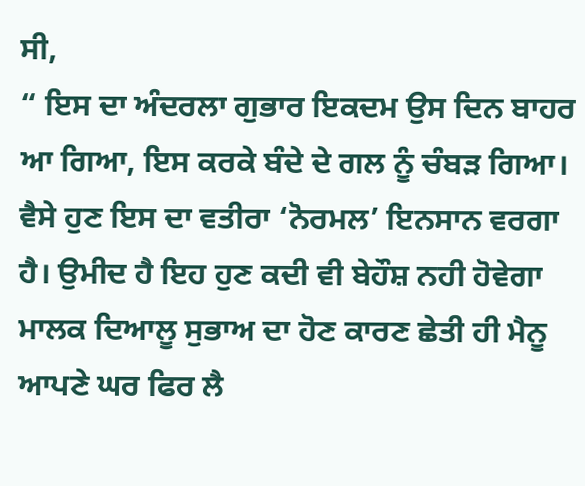ਸੀ,
“ ਇਸ ਦਾ ਅੰਦਰਲਾ ਗੁਭਾਰ ਇਕਦਮ ਉਸ ਦਿਨ ਬਾਹਰ ਆ ਗਿਆ, ਇਸ ਕਰਕੇ ਬੰਦੇ ਦੇ ਗਲ ਨੂੰ ਚੰਬੜ ਗਿਆ। ਵੈਸੇ ਹੁਣ ਇਸ ਦਾ ਵਤੀਰਾ ‘ਨੋਰਮਲ’ ਇਨਸਾਨ ਵਰਗਾ ਹੈ। ਉਮੀਦ ਹੈ ਇਹ ਹੁਣ ਕਦੀ ਵੀ ਬੇਹੌਸ਼ ਨਹੀ ਹੋਵੇਗਾ
ਮਾਲਕ ਦਿਆਲੂ ਸੁਭਾਅ ਦਾ ਹੋਣ ਕਾਰਣ ਛੇਤੀ ਹੀ ਮੈਨੂ ਆਪਣੇ ਘਰ ਫਿਰ ਲੈ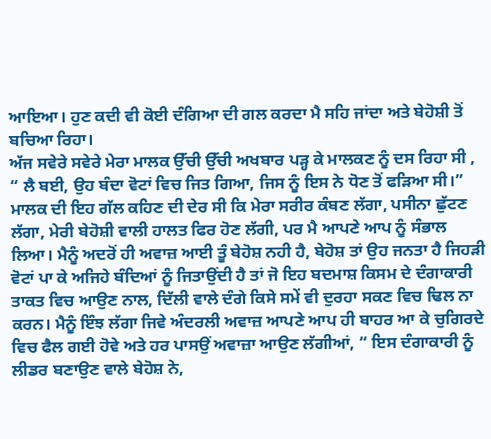ਆਇਆ। ਹੁਣ ਕਦੀ ਵੀ ਕੋਈ ਦੰਗਿਆ ਦੀ ਗਲ ਕਰਦਾ ਮੈ ਸਹਿ ਜਾਂਦਾ ਅਤੇ ਬੇਹੋਸ਼ੀ ਤੋਂ ਬਚਿਆ ਰਿਹਾ।
ਅੱਜ ਸਵੇਰੇ ਸਵੇਰੇ ਮੇਰਾ ਮਾਲਕ ਉੱਚੀ ਉੱਚੀ ਅਖਬਾਰ ਪੜ੍ਹ ਕੇ ਮਾਲਕਣ ਨੂੰ ਦਸ ਰਿਹਾ ਸੀ ,
“ ਲੈ ਬਈ, ਉਹ ਬੰਦਾ ਵੋਟਾਂ ਵਿਚ ਜਿਤ ਗਿਆ, ਜਿਸ ਨੂੰ ਇਸ ਨੇ ਧੋਣ ਤੋਂ ਫੜਿਆ ਸੀ।”
ਮਾਲਕ ਦੀ ਇਹ ਗੱਲ ਕਹਿਣ ਦੀ ਦੇਰ ਸੀ ਕਿ ਮੇਰਾ ਸਰੀਰ ਕੰਬਣ ਲੱਗਾ, ਪਸੀਨਾ ਛੁੱਟਣ ਲੱਗਾ, ਮੇਰੀ ਬੇਹੋਸ਼ੀ ਵਾਲੀ ਹਾਲਤ ਫਿਰ ਹੋਣ ਲੱਗੀ, ਪਰ ਮੈ ਆਪਣੇ ਆਪ ਨੂੰ ਸੰਭਾਲ ਲਿਆ। ਮੈਨੂੰ ਅਦਰੋਂ ਹੀ ਅਵਾਜ਼ ਆਈ ਤੂੰ ਬੇਹੋਸ਼ ਨਹੀ ਹੈ, ਬੇਹੋਸ਼ ਤਾਂ ਉਹ ਜਨਤਾ ਹੈ ਜਿਹੜੀ ਵੋਟਾਂ ਪਾ ਕੇ ਅਜਿਹੇ ਬੰਦਿਆਂ ਨੂੰ ਜਿਤਾਉਂਦੀ ਹੈ ਤਾਂ ਜੋ ਇਹ ਬਦਮਾਸ਼ ਕਿਸਮ ਦੇ ਦੰਗਾਕਾਰੀ ਤਾਕਤ ਵਿਚ ਆਉਣ ਨਾਲ, ਦਿੱਲੀ ਵਾਲੇ ਦੰਗੇ ਕਿਸੇ ਸਮੇਂ ਵੀ ਦੁਰਹਾ ਸਕਣ ਵਿਚ ਢਿਲ ਨਾ ਕਰਨ। ਮੈਨੂੰ ਇੰਝ ਲੱਗਾ ਜਿਵੇ ਅੰਦਰਲੀ ਅਵਾਜ਼ ਆਪਣੇ ਆਪ ਹੀ ਬਾਹਰ ਆ ਕੇ ਚੁਗਿਰਦੇ ਵਿਚ ਫੈਲ ਗਈ ਹੋਵੇ ਅਤੇ ਹਰ ਪਾਸਉਂ ਅਵਾਜ਼ਾ ਆਉਣ ਲੱਗੀਆਂ, “ ਇਸ ਦੰਗਾਕਾਰੀ ਨੂੰ ਲੀਡਰ ਬਣਾਉਣ ਵਾਲੇ ਬੇਹੋਸ਼ ਨੇ,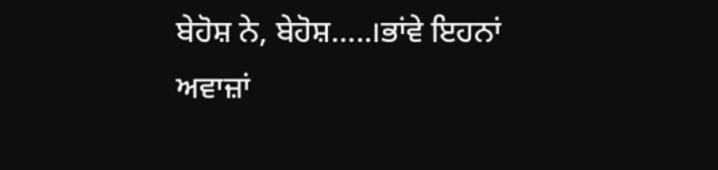ਬੇਹੋਸ਼ ਨੇ, ਬੇਹੋਸ਼…..।ਭਾਂਵੇ ਇਹਨਾਂ ਅਵਾਜ਼ਾਂ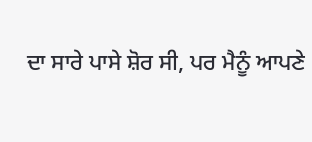ਦਾ ਸਾਰੇ ਪਾਸੇ ਸ਼ੋਰ ਸੀ, ਪਰ ਮੈਨੂੰ ਆਪਣੇ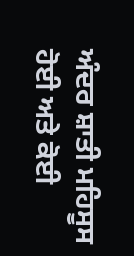ਅੰਦਰ ਸ਼ਾਤੀ ਮਹਿਸੂਸ ਹੋਈ ਅਤੇ ਕੋਈ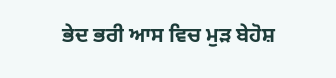ਭੇਦ ਭਰੀ ਆਸ ਵਿਚ ਮੁੜ ਬੇਹੋਸ਼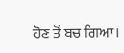ਹੋਣ ਤੋਂ ਬਚ ਗਿਆ।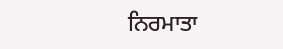ਨਿਰਮਾਤਾ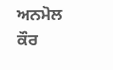ਅਨਮੋਲ ਕੌਰ